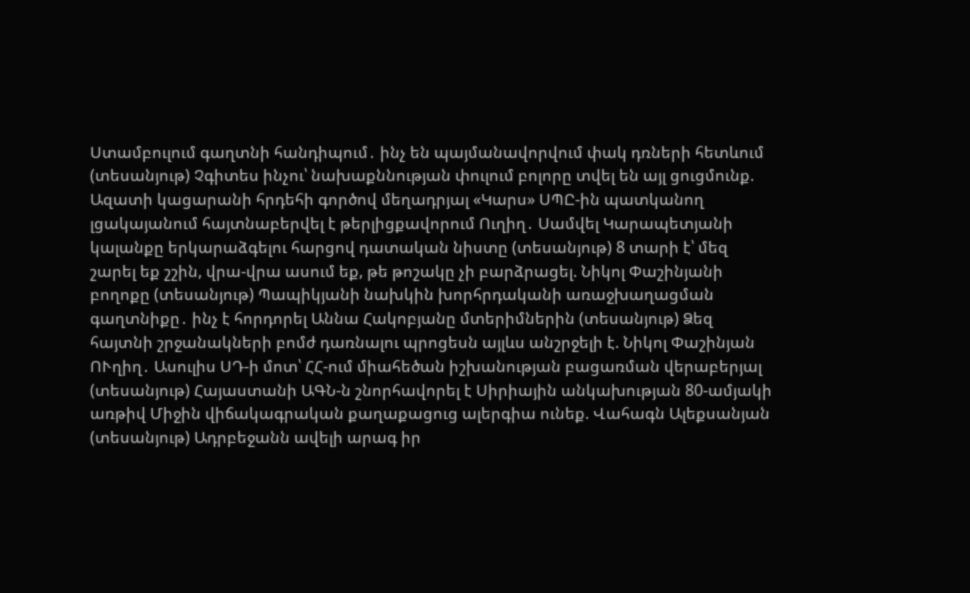Ստամբուլում գաղտնի հանդիպում․ ինչ են պայմանավորվում փակ դռների հետևում (տեսանյութ) Չգիտես ինչու՝ նախաքննության փուլում բոլորը տվել են այլ ցուցմունք. Ազատի կացարանի հրդեհի գործով մեղադրյալ «Կարս» ՍՊԸ-ին պատկանող լցակայանում հայտնաբերվել է թերլիցքավորում Ուղիղ․ Սամվել Կարապետյանի կալանքը երկարաձգելու հարցով դատական նիստը (տեսանյութ) 8 տարի է՝ մեզ շարել եք շշին, վրա-վրա ասում եք, թե թոշակը չի բարձրացել. Նիկոլ Փաշինյանի բողոքը (տեսանյութ) Պապիկյանի նախկին խորհրդականի առաջխաղացման գաղտնիքը․ ինչ է հորդորել Աննա Հակոբյանը մտերիմներին (տեսանյութ) Ձեզ հայտնի շրջանակների բոմժ դառնալու պրոցեսն այլևս անշրջելի է. Նիկոլ Փաշինյան ՈՒղիղ․ Ասուլիս ՍԴ-ի մոտ՝ ՀՀ-ում միահեծան իշխանության բացառման վերաբերյալ (տեսանյութ) Հայաստանի ԱԳՆ-ն շնորհավորել է Սիրիային անկախության 80-ամյակի առթիվ Միջին վիճակագրական քաղաքացուց ալերգիա ունեք. Վահագն Ալեքսանյան (տեսանյութ) Ադրբեջանն ավելի արագ իր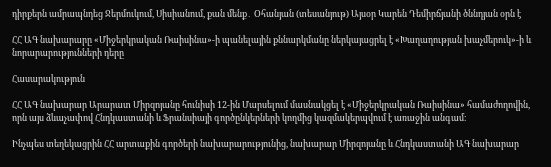դիրքերն ամրապնդեց Ջերմուկում, Սիսիանում, քան մենք․ Օհանյան (տեսանյութ) Այսօր Կարեն Դեմիրճյանի ծննդյան օրն է

ՀՀ ԱԳ նախարարը «Միջերկրական Ռաիսինա»-ի պանելային քննարկմանը ներկայացրել է «Խաղաղության խաչմերուկ»-ի և նորարարությունների դերը

Հասարակություն

ՀՀ ԱԳ նախարար Արարատ Միրզոյանը հունիսի 12-ին Մարսելում մասնակցել է «Միջերկրական Ռաիսինա» համաժողովին, որն այս ձևաչափով Հնդկաստանի և Ֆրանսիայի գործընկերների կողմից կազմակերպվում է առաջին անգամ։

Ինչպես տեղեկացրին ՀՀ արտաքին գործերի նախարարությունից, նախարար Միրզոյանը և Հնդկաստանի ԱԳ նախարար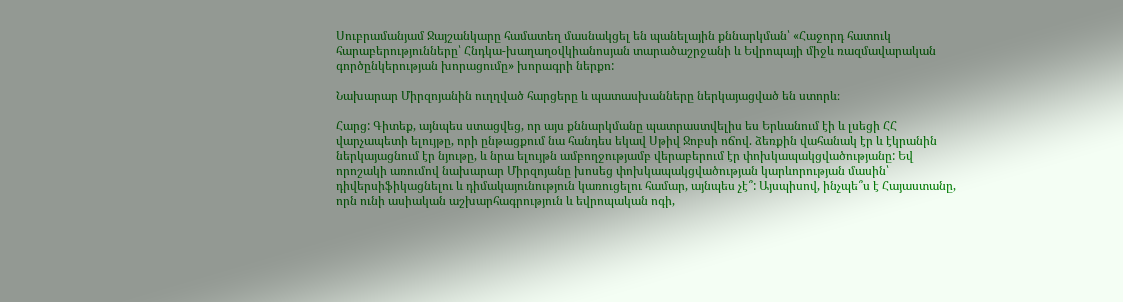Սուբրամանյամ Ջայշանկարը համատեղ մասնակցել են պանելային քննարկման՝ «Հաջորդ հատուկ հարաբերությունները՝ Հնդկա-խաղաղօվկիանոսյան տարածաշրջանի և Եվրոպայի միջև ռազմավարական գործընկերության խորացումը» խորագրի ներքո:

Նախարար Միրզոյանին ուղղված հարցերը և պատասխանները ներկայացված են ստորև։

Հարց: Գիտեք, այնպես ստացվեց, որ այս քննարկմանը պատրաստվելիս ես Երևանում էի և լսեցի ՀՀ վարչապետի ելույթը, որի ընթացքում նա հանդես եկավ Սթիվ Ջոբսի ոճով. ձեռքին վահանակ էր և էկրանին ներկայացնում էր նյութը, և նրա ելույթն ամբողջությամբ վերաբերում էր փոխկապակցվածությանը: Եվ որոշակի առումով նախարար Միրզոյանը խոսեց փոխկապակցվածության կարևորության մասին՝ դիվերսիֆիկացնելու և դիմակայունություն կառուցելու համար, այնպես չէ՞: Այսպիսով, ինչպե՞ս է Հայաստանը, որն ունի ասիական աշխարհագրություն և եվրոպական ոգի,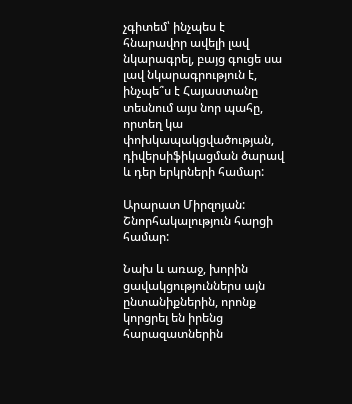չգիտեմ՝ ինչպես է հնարավոր ավելի լավ նկարագրել, բայց գուցե սա լավ նկարագրություն է, ինչպե՞ս է Հայաստանը տեսնում այս նոր պահը, որտեղ կա փոխկապակցվածության, դիվերսիֆիկացման ծարավ և դեր երկրների համար:

Արարատ Միրզոյան: Շնորհակալություն հարցի համար:

Նախ և առաջ, խորին ցավակցություններս այն ընտանիքներին, որոնք կորցրել են իրենց հարազատներին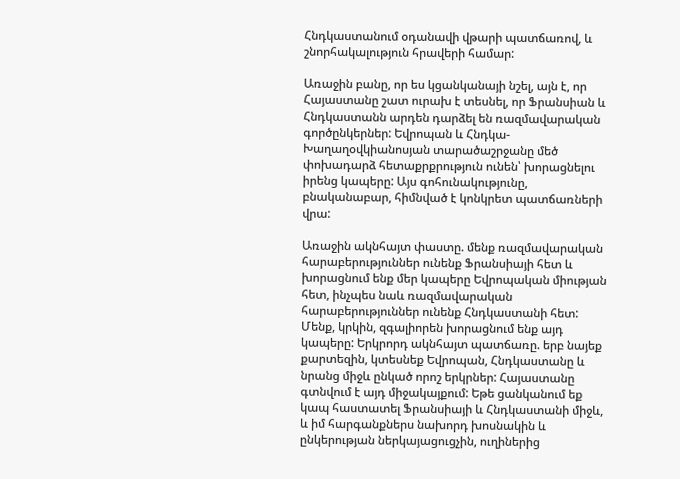Հնդկաստանում օդանավի վթարի պատճառով, և շնորհակալություն հրավերի համար:

Առաջին բանը, որ ես կցանկանայի նշել, այն է, որ Հայաստանը շատ ուրախ է տեսնել, որ Ֆրանսիան և Հնդկաստանն արդեն դարձել են ռազմավարական գործընկերներ: Եվրոպան և Հնդկա-Խաղաղօվկիանոսյան տարածաշրջանը մեծ փոխադարձ հետաքրքրություն ունեն՝ խորացնելու իրենց կապերը: Այս գոհունակությունը, բնականաբար, հիմնված է կոնկրետ պատճառների վրա:

Առաջին ակնհայտ փաստը. մենք ռազմավարական հարաբերություններ ունենք Ֆրանսիայի հետ և խորացնում ենք մեր կապերը Եվրոպական միության հետ, ինչպես նաև ռազմավարական հարաբերություններ ունենք Հնդկաստանի հետ: Մենք, կրկին, զգալիորեն խորացնում ենք այդ կապերը: Երկրորդ ակնհայտ պատճառը. երբ նայեք քարտեզին, կտեսնեք Եվրոպան, Հնդկաստանը և նրանց միջև ընկած որոշ երկրներ: Հայաստանը գտնվում է այդ միջակայքում: Եթե ցանկանում եք կապ հաստատել Ֆրանսիայի և Հնդկաստանի միջև, և իմ հարգանքներս նախորդ խոսնակին և ընկերության ներկայացուցչին, ուղիներից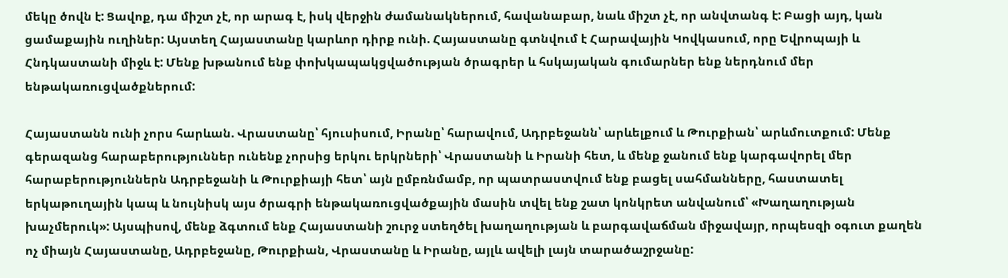մեկը ծովն է: Ցավոք, դա միշտ չէ, որ արագ է, իսկ վերջին ժամանակներում, հավանաբար, նաև միշտ չէ, որ անվտանգ է: Բացի այդ, կան ցամաքային ուղիներ: Այստեղ Հայաստանը կարևոր դիրք ունի. Հայաստանը գտնվում է Հարավային Կովկասում, որը Եվրոպայի և Հնդկաստանի միջև է: Մենք խթանում ենք փոխկապակցվածության ծրագրեր և հսկայական գումարներ ենք ներդնում մեր ենթակառուցվածքներում:

Հայաստանն ունի չորս հարևան. Վրաստանը՝ հյուսիսում, Իրանը՝ հարավում, Ադրբեջանն՝ արևելքում և Թուրքիան՝ արևմուտքում: Մենք գերազանց հարաբերություններ ունենք չորսից երկու երկրների՝ Վրաստանի և Իրանի հետ, և մենք ջանում ենք կարգավորել մեր հարաբերություններն Ադրբեջանի և Թուրքիայի հետ՝ այն ըմբռնմամբ, որ պատրաստվում ենք բացել սահմանները, հաստատել երկաթուղային կապ և նույնիսկ այս ծրագրի ենթակառուցվածքային մասին տվել ենք շատ կոնկրետ անվանում՝ «Խաղաղության խաչմերուկ»: Այսպիսով, մենք ձգտում ենք Հայաստանի շուրջ ստեղծել խաղաղության և բարգավաճման միջավայր, որպեսզի օգուտ քաղեն ոչ միայն Հայաստանը, Ադրբեջանը, Թուրքիան, Վրաստանը և Իրանը, այլև ավելի լայն տարածաշրջանը: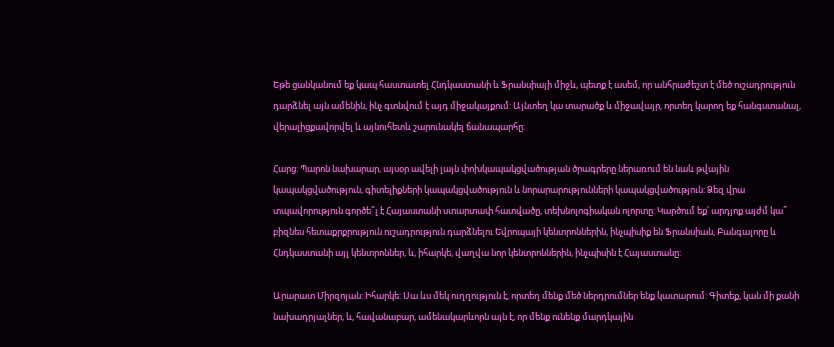Եթե ցանկանում եք կապ հաստատել Հնդկաստանի և Ֆրանսիայի միջև, պետք է ասեմ, որ անհրաժեշտ է մեծ ուշադրություն դարձնել այն ամենին, ինչ գտնվում է այդ միջակայքում: Այնտեղ կա տարածք և միջավայր, որտեղ կարող եք հանգստանալ, վերալիցքավորվել և այնուհետև շարունակել ճանապարհը:

Հարց: Պարոն նախարար, այսօր ավելի լայն փոխկապակցվածության ծրագրերը ներառում են նաև թվային կապակցվածություն, գիտելիքների կապակցվածություն և նորարարությունների կապակցվածություն: Ձեզ վրա տպավորություն գործե՞լ է Հայաստանի ստարտափ հատվածը, տեխնոլոգիական ոլորտը: Կարծում եք՝ արդյոք այժմ կա՞ բիզնես հետաքրքրություն ուշադրություն դարձնելու Եվրոպայի կենտրոններին, ինչպիսիք են Ֆրանսիան, Բանգալորը և Հնդկաստանի այլ կենտրոններ, և, իհարկե, վաղվա նոր կենտրոններին, ինչպիսին է Հայաստանը:

Արարատ Միրզոյան: Իհարկե: Սա ևս մեկ ուղղություն է, որտեղ մենք մեծ ներդրումներ ենք կատարում: Գիտեք, կան մի քանի նախադրյալներ, և, հավանաբար, ամենակարևորն այն է, որ մենք ունենք մարդկային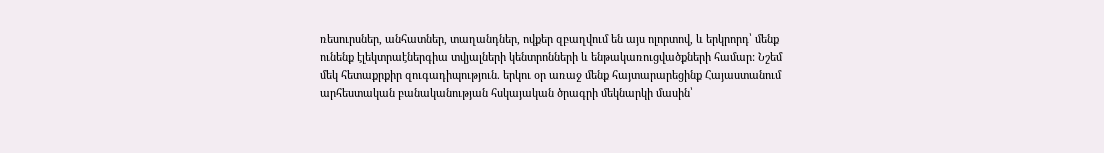ռեսուրսներ, անհատներ, տաղանդներ, ովքեր զբաղվում են այս ոլորտով, և երկրորդ՝ մենք ունենք էլեկտրաէներգիա տվյալների կենտրոնների և ենթակառուցվածքների համար: Նշեմ մեկ հետաքրքիր զուգադիպություն. երկու օր առաջ մենք հայտարարեցինք Հայաստանում արհեստական բանականության հսկայական ծրագրի մեկնարկի մասին՝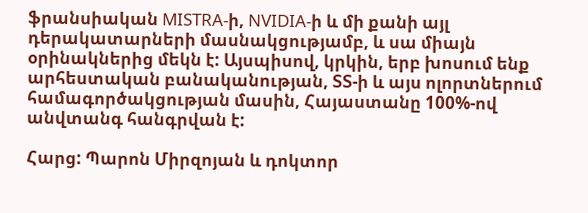ֆրանսիական MISTRA-ի, NVIDIA-ի և մի քանի այլ դերակատարների մասնակցությամբ, և սա միայն օրինակներից մեկն է: Այսպիսով, կրկին, երբ խոսում ենք արհեստական բանականության, ՏՏ-ի և այս ոլորտներում համագործակցության մասին, Հայաստանը 100%-ով անվտանգ հանգրվան է:

Հարց: Պարոն Միրզոյան և դոկտոր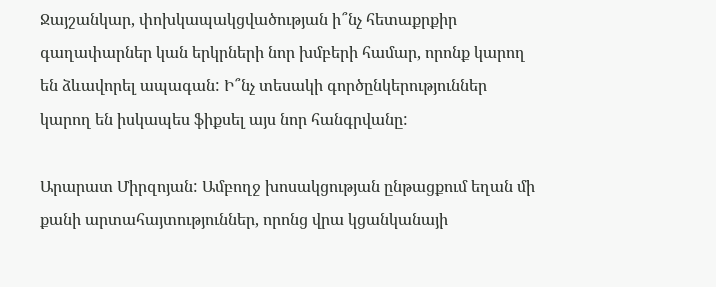Ջայշանկար, փոխկապակցվածության ի՞նչ հետաքրքիր գաղափարներ կան երկրների նոր խմբերի համար, որոնք կարող են ձևավորել ապագան: Ի՞նչ տեսակի գործընկերություններ կարող են իսկապես ֆիքսել այս նոր հանգրվանը:

Արարատ Միրզոյան: Ամբողջ խոսակցության ընթացքում եղան մի քանի արտահայտություններ, որոնց վրա կցանկանայի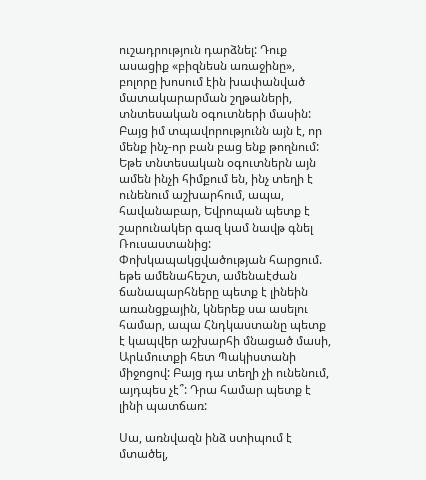ուշադրություն դարձնել: Դուք ասացիք «բիզնեսն առաջինը», բոլորը խոսում էին խափանված մատակարարման շղթաների, տնտեսական օգուտների մասին: Բայց իմ տպավորությունն այն է, որ մենք ինչ-որ բան բաց ենք թողնում: Եթե տնտեսական օգուտներն այն ամեն ինչի հիմքում են, ինչ տեղի է ունենում աշխարհում, ապա, հավանաբար, Եվրոպան պետք է շարունակեր գազ կամ նավթ գնել Ռուսաստանից: Փոխկապակցվածության հարցում. եթե ամենահեշտ, ամենաէժան ճանապարհները պետք է լինեին առանցքային, կներեք սա ասելու համար, ապա Հնդկաստանը պետք է կապվեր աշխարհի մնացած մասի, Արևմուտքի հետ Պակիստանի միջոցով: Բայց դա տեղի չի ունենում, այդպես չէ՞: Դրա համար պետք է լինի պատճառ:

Սա, առնվազն ինձ ստիպում է մտածել,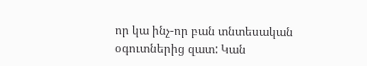որ կա ինչ-որ բան տնտեսական օգուտներից զատ: Կան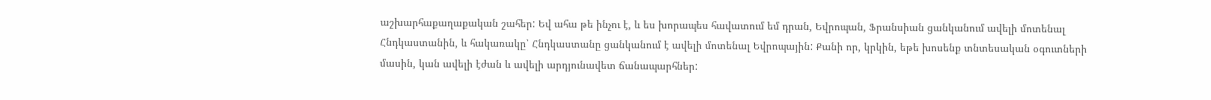աշխարհաքաղաքական շահեր: Եվ ահա թե ինչու է, և ես խորապես հավատում եմ դրան, Եվրոպան, Ֆրանսիան ցանկանում ավելի մոտենալ Հնդկաստանին, և հակառակը՝ Հնդկաստանը ցանկանում է ավելի մոտենալ Եվրոպային: Քանի որ, կրկին, եթե խոսենք տնտեսական օգուտների մասին, կան ավելի էժան և ավելի արդյունավետ ճանապարհներ: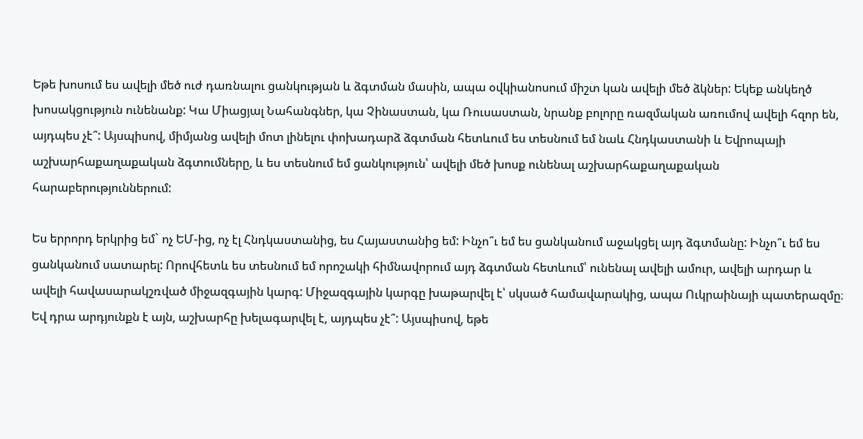Եթե խոսում ես ավելի մեծ ուժ դառնալու ցանկության և ձգտման մասին, ապա օվկիանոսում միշտ կան ավելի մեծ ձկներ: Եկեք անկեղծ խոսակցություն ունենանք: Կա Միացյալ Նահանգներ, կա Չինաստան, կա Ռուսաստան, նրանք բոլորը ռազմական առումով ավելի հզոր են, այդպես չէ՞: Այսպիսով, միմյանց ավելի մոտ լինելու փոխադարձ ձգտման հետևում ես տեսնում եմ նաև Հնդկաստանի և Եվրոպայի աշխարհաքաղաքական ձգտումները, և ես տեսնում եմ ցանկություն՝ ավելի մեծ խոսք ունենալ աշխարհաքաղաքական հարաբերություններում:

Ես երրորդ երկրից եմ` ոչ ԵՄ-ից, ոչ էլ Հնդկաստանից, ես Հայաստանից եմ: Ինչո՞ւ եմ ես ցանկանում աջակցել այդ ձգտմանը: Ինչո՞ւ եմ ես ցանկանում սատարել: Որովհետև ես տեսնում եմ որոշակի հիմնավորում այդ ձգտման հետևում՝ ունենալ ավելի ամուր, ավելի արդար և ավելի հավասարակշռված միջազգային կարգ: Միջազգային կարգը խաթարվել է՝ սկսած համավարակից, ապա Ուկրաինայի պատերազմը։ Եվ դրա արդյունքն է այն, աշխարհը խելագարվել է, այդպես չէ՞: Այսպիսով, եթե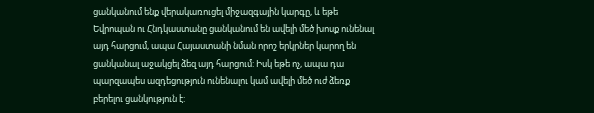ցանկանում ենք վերակառուցել միջազգային կարգը, և եթե Եվրոպան ու Հնդկաստանը ցանկանում են ավելի մեծ խոսք ունենալ այդ հարցում, ապա Հայաստանի նման որոշ երկրներ կարող են ցանկանալ աջակցել ձեզ այդ հարցում: Իսկ եթե ոչ, ապա դա պարզապես ազդեցություն ունենալու կամ ավելի մեծ ուժ ձեռք բերելու ցանկություն է: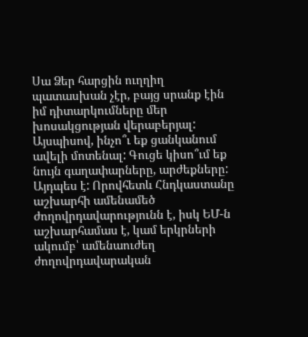Սա Ձեր հարցին ուղղիղ պատասխան չէր, բայց սրանք էին իմ դիտարկումները մեր խոսակցության վերաբերյալ: Այսպիսով, ինչո՞ւ եք ցանկանում ավելի մոտենալ: Գուցե կիսո՞ւմ եք նույն գաղափարները, արժեքները: Այդպես է: Որովհետև Հնդկաստանը աշխարհի ամենամեծ ժողովրդավարությունն է, իսկ ԵՄ-ն աշխարհամաս է, կամ երկրների ակումբ՝ ամենաուժեղ ժողովրդավարական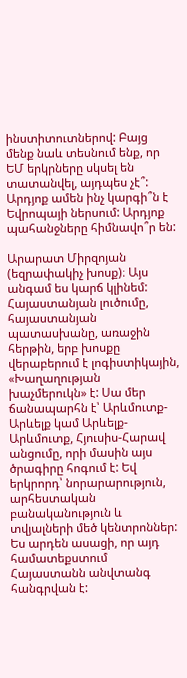ինստիտուտներով: Բայց մենք նաև տեսնում ենք, որ ԵՄ երկրները սկսել են տատանվել, այդպես չէ՞: Արդյոք ամեն ինչ կարգի՞ն է Եվրոպայի ներսում: Արդյոք պահանջները հիմնավո՞ր են:

Արարատ Միրզոյան (եզրափակիչ խոսք)։ Այս անգամ ես կարճ կլինեմ: Հայաստանյան լուծումը, հայաստանյան պատասխանը, առաջին հերթին, երբ խոսքը վերաբերում է լոգիստիկային, «Խաղաղության խաչմերուկն» է: Սա մեր ճանապարհն է՝ Արևմուտք-Արևելք կամ Արևելք-Արևմուտք, Հյուսիս-Հարավ անցումը, որի մասին այս ծրագիրը հոգում է: Եվ երկրորդ՝ նորարարություն, արհեստական բանականություն և տվյալների մեծ կենտրոններ: Ես արդեն ասացի, որ այդ համատեքստում Հայաստանն անվտանգ հանգրվան է: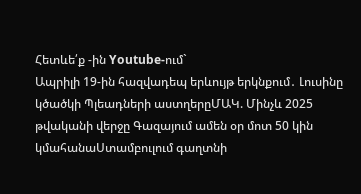Հետևե՛ք -ին Youtube-ում`
Ապրիլի 19-ին հազվադեպ երևույթ երկնքում․ Լուսինը կծածկի Պլեադների աստղերըՄԱԿ. Մինչև 2025 թվականի վերջը Գազայում ամեն օր մոտ 50 կին կմահանաՍտամբուլում գաղտնի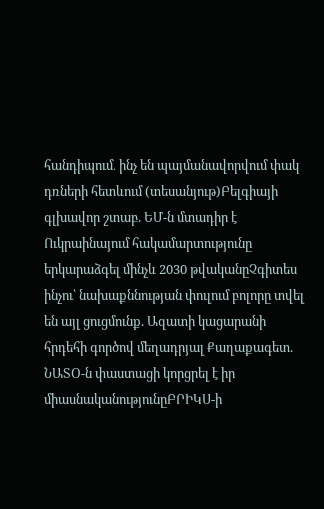հանդիպում․ ինչ են պայմանավորվում փակ դռների հետևում (տեսանյութ)Բելգիայի գլխավոր շտաբ. ԵՄ-ն մտադիր է Ուկրաինայում հակամարտությունը երկարաձգել մինչև 2030 թվականըՉգիտես ինչու՝ նախաքննության փուլում բոլորը տվել են այլ ցուցմունք. Ազատի կացարանի հրդեհի գործով մեղադրյալ Քաղաքագետ. ՆԱՏՕ-ն փաստացի կորցրել է իր միասնականությունըԲՐԻԿՍ-ի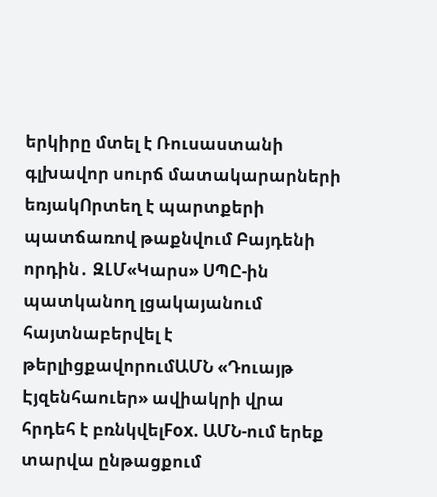երկիրը մտել է Ռուսաստանի գլխավոր սուրճ մատակարարների եռյակՈրտեղ է պարտքերի պատճառով թաքնվում Բայդենի որդին․ ԶԼՄ«Կարս» ՍՊԸ-ին պատկանող լցակայանում հայտնաբերվել է թերլիցքավորումԱՄՆ «Դուայթ Էյզենհաուեր» ավիակրի վրա հրդեհ է բռնկվելFox. ԱՄՆ-ում երեք տարվա ընթացքում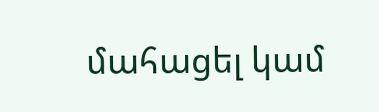մահացել կամ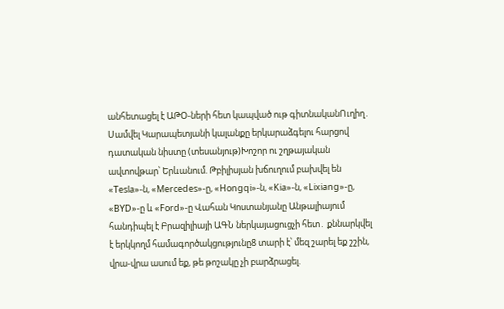անհետացել է ԱԹՕ-ների հետ կապված ութ գիտնականՈւղիղ․ Սամվել Կարապետյանի կալանքը երկարաձգելու հարցով դատական նիստը (տեսանյութ)Խոշոր ու շղթայական ավտովթար՝ Երևանում. Թբիլիսյան խճուղում բախվել են «Tesla»-ն, «Mercedes»-ը, «Hongqi»-ն, «Kia»-ն, «Lixiang»-ը, «BYD»-ը և «Ford»-ը Վահան Կոստանյանը Անթալիայում հանդիպել է Բրազիլիայի ԱԳՆ ներկայացուցչի հետ․ քննարկվել է երկկողմ համագործակցությունը8 տարի է՝ մեզ շարել եք շշին, վրա-վրա ասում եք, թե թոշակը չի բարձրացել.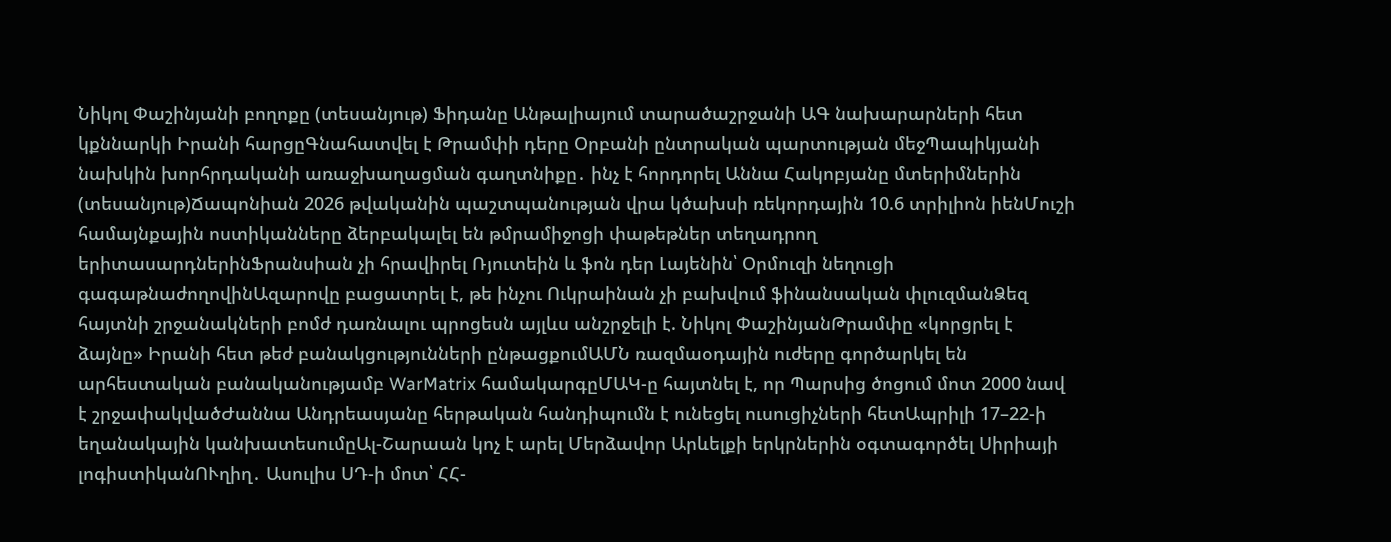Նիկոլ Փաշինյանի բողոքը (տեսանյութ) Ֆիդանը Անթալիայում տարածաշրջանի ԱԳ նախարարների հետ կքննարկի Իրանի հարցըԳնահատվել է Թրամփի դերը Օրբանի ընտրական պարտության մեջՊապիկյանի նախկին խորհրդականի առաջխաղացման գաղտնիքը․ ինչ է հորդորել Աննա Հակոբյանը մտերիմներին (տեսանյութ)Ճապոնիան 2026 թվականին պաշտպանության վրա կծախսի ռեկորդային 10.6 տրիլիոն իենՄուշի համայնքային ոստիկանները ձերբակալել են թմրամիջոցի փաթեթներ տեղադրող երիտասարդներինՖրանսիան չի հրավիրել Ռյուտեին և ֆոն դեր Լայենին՝ Օրմուզի նեղուցի գագաթնաժողովինԱզարովը բացատրել է, թե ինչու Ուկրաինան չի բախվում ֆինանսական փլուզմանՁեզ հայտնի շրջանակների բոմժ դառնալու պրոցեսն այլևս անշրջելի է. Նիկոլ ՓաշինյանԹրամփը «կորցրել է ձայնը» Իրանի հետ թեժ բանակցությունների ընթացքումԱՄՆ ռազմաօդային ուժերը գործարկել են արհեստական բանականությամբ WarMatrix համակարգըՄԱԿ-ը հայտնել է, որ Պարսից ծոցում մոտ 2000 նավ է շրջափակվածԺաննա Անդրեասյանը հերթական հանդիպումն է ունեցել ուսուցիչների հետԱպրիլի 17–22-ի եղանակային կանխատեսումըԱլ-Շարաան կոչ է արել Մերձավոր Արևելքի երկրներին օգտագործել Սիրիայի լոգիստիկանՈՒղիղ․ Ասուլիս ՍԴ-ի մոտ՝ ՀՀ-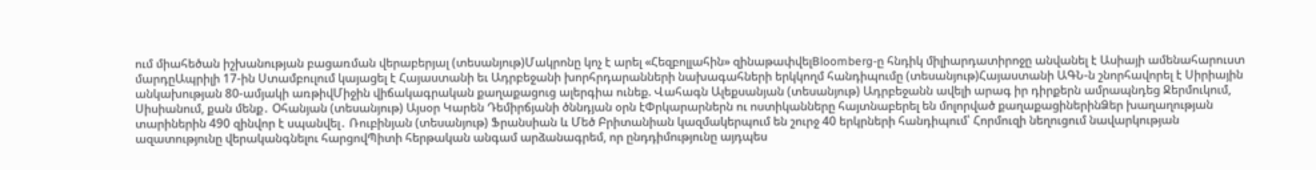ում միահեծան իշխանության բացառման վերաբերյալ (տեսանյութ)Մակրոնը կոչ է արել «Հեզբոլլահին» զինաթափվելBloomberg-ը հնդիկ միլիարդատիրոջը անվանել է Ասիայի ամենահարուստ մարդըԱպրիլի 17-ին Ստամբուլում կայացել է Հայաստանի եւ Ադրբեջանի խորհրդարանների նախագահների երկկողմ հանդիպումը (տեսանյութ)Հայաստանի ԱԳՆ-ն շնորհավորել է Սիրիային անկախության 80-ամյակի առթիվՄիջին վիճակագրական քաղաքացուց ալերգիա ունեք. Վահագն Ալեքսանյան (տեսանյութ) Ադրբեջանն ավելի արագ իր դիրքերն ամրապնդեց Ջերմուկում, Սիսիանում, քան մենք․ Օհանյան (տեսանյութ) Այսօր Կարեն Դեմիրճյանի ծննդյան օրն էՓրկարարներն ու ոստիկանները հայտնաբերել են մոլորված քաղաքացիներինՁեր խաղաղության տարիներին 490 զինվոր է սպանվել․ Ռուբինյան (տեսանյութ) Ֆրանսիան և Մեծ Բրիտանիան կազմակերպում են շուրջ 40 երկրների հանդիպում՝ Հորմուզի նեղուցում նավարկության ազատությունը վերականգնելու հարցովՊիտի հերթական անգամ արձանագրեմ, որ ընդդիմությունը այդպես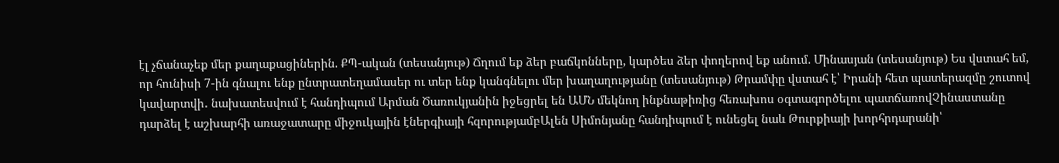էլ չճանաչեք մեր քաղաքացիներին. ՔՊ-ական (տեսանյութ) Ճղում եք ձեր բաճկոնները, կարծես ձեր փողերով եք անում. Մինասյան (տեսանյութ) Ես վստահ եմ, որ հունիսի 7-ին գնալու ենք ընտրատեղամասեր ու տեր ենք կանգնելու մեր խաղաղությանը (տեսանյութ) Թրամփը վստահ է՝ Իրանի հետ պատերազմը շուտով կավարտվի․ նախատեսվում է հանդիպում Արման Ծառուկյանին իջեցրել են ԱՄՆ մեկնող ինքնաթիռից հեռախոս օգտագործելու պատճառովՉինաստանը դարձել է աշխարհի առաջատարը միջուկային էներգիայի հզորությամբԱլեն Սիմոնյանը հանդիպում է ունեցել նաև Թուրքիայի խորհրդարանի՝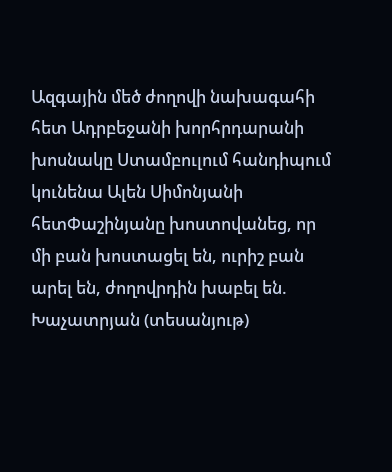Ազգային մեծ ժողովի նախագահի հետ Ադրբեջանի խորհրդարանի խոսնակը Ստամբուլում հանդիպում կունենա Ալեն Սիմոնյանի հետՓաշինյանը խոստովանեց, որ մի բան խոստացել են, ուրիշ բան արել են, ժողովրդին խաբել են. Խաչատրյան (տեսանյութ)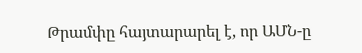Թրամփը հայտարարել է, որ ԱՄՆ-ը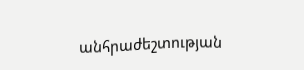անհրաժեշտության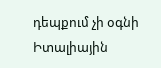դեպքում չի օգնի Իտալիային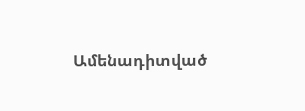Ամենադիտված